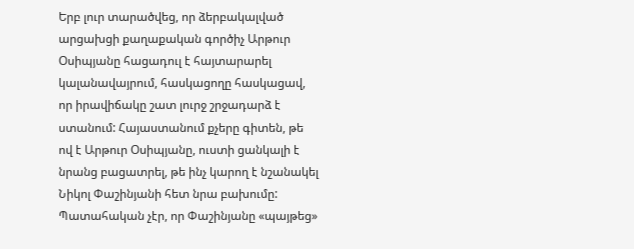Երբ լուր տարածվեց, որ ձերբակալված արցախցի քաղաքական գործիչ Արթուր Օսիպյանը հացադուլ է հայտարարել կալանավայրում, հասկացողը հասկացավ, որ իրավիճակը շատ լուրջ շրջադարձ է ստանում: Հայաստանում քչերը գիտեն, թե ով է Արթուր Օսիպյանը, ուստի ցանկալի է նրանց բացատրել, թե ինչ կարող է նշանակել Նիկոլ Փաշինյանի հետ նրա բախումը: Պատահական չէր, որ Փաշինյանը «պայթեց»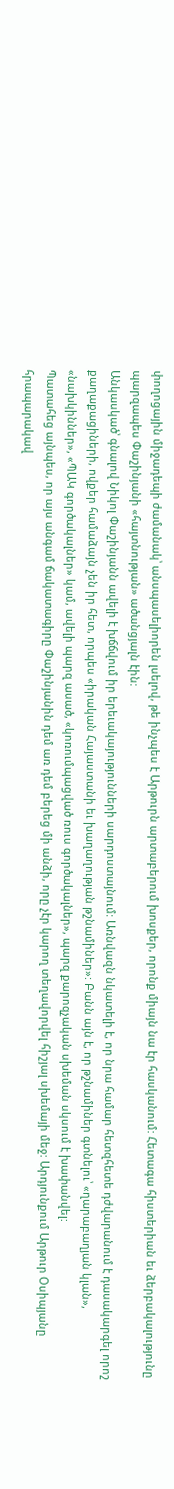փողոցային միջադեպի ժամանակ՝ անսպասելիորեն լսելով, թե ինչպես է Արթուրն արտաբերում խոսքեր, որոնք միայն նա էր հասկանում: Հետագա հիստերիան եւ ձերբակալությունը պարզապես Փաշինյանի «հայտնության» ածանցյալն էին:
Անկասկած՝ գնալով Նիկոլ Փաշինյանն ավելի է խճճվում իր երեւակայությունների սարդոստայնում: Առնվազն նկատելի է, որ նրա համար հետզհետե դժվարանում է դասակարգել որոշ քաղաքացիների, ովքեր համաձայն չեն իր հետ, որպես «իրական Հայաստանի եւ խաղաղության թշնամիներ»: Բանն այն է, որ թշնամիներ գտնելու՝ «ղարաբաղյան կլան», «նախկիններ», «ՊԱԿ գործակալներ» կամ, ավելի պարզ ասած, «կոռումպացված ռուս գործակալներ», պարզ քարոզչական սխեման սկսում է խափանվել:
Պատահեց այնպես, որ այս անգամ ճակատագիրը Փաշինյանին դեմ առ դեմ բերեց մի անձի, որը չէր կարող տեղավորվել հիշյալ սխեմայի մեջ: Արդյունքում Արթուր Օսիպյանը հրապարակավ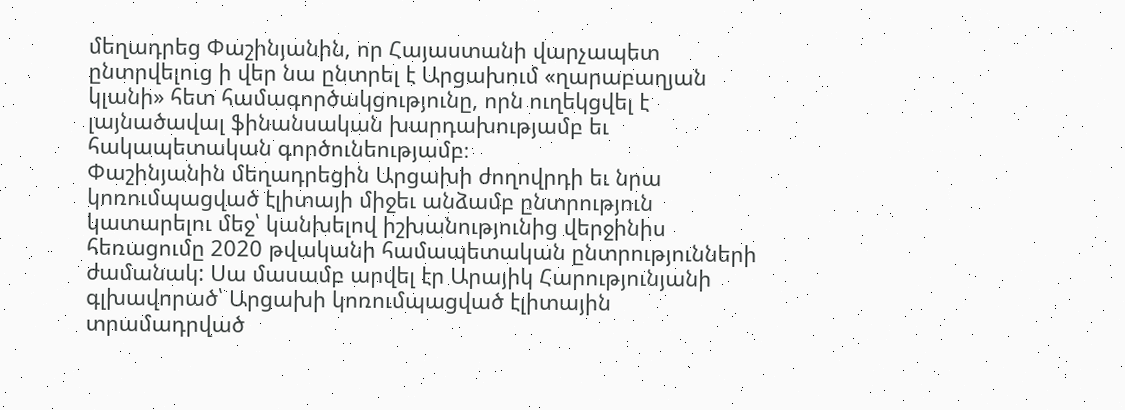մեղադրեց Փաշինյանին, որ Հայաստանի վարչապետ ընտրվելուց ի վեր նա ընտրել է Արցախում «ղարաբաղյան կլանի» հետ համագործակցությունը, որն ուղեկցվել է լայնածավալ ֆինանսական խարդախությամբ եւ հակապետական գործունեությամբ։
Փաշինյանին մեղադրեցին Արցախի ժողովրդի եւ նրա կոռումպացված էլիտայի միջեւ անձամբ ընտրություն կատարելու մեջ՝ կանխելով իշխանությունից վերջինիս հեռացումը 2020 թվականի համապետական ընտրությունների ժամանակ: Սա մասամբ արվել էր Արայիկ Հարությունյանի գլխավորած՝ Արցախի կոռումպացված էլիտային տրամադրված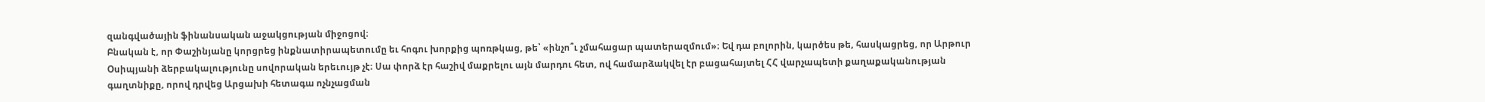զանգվածային ֆինանսական աջակցության միջոցով։
Բնական է, որ Փաշինյանը կորցրեց ինքնատիրապետումը եւ հոգու խորքից պոռթկաց, թե՝ «ինչո՞ւ չմահացար պատերազմում»։ Եվ դա բոլորին, կարծես թե, հասկացրեց, որ Արթուր Օսիպյանի ձերբակալությունը սովորական երեւույթ չէ։ Սա փորձ էր հաշիվ մաքրելու այն մարդու հետ, ով համարձակվել էր բացահայտել ՀՀ վարչապետի քաղաքականության գաղտնիքը, որով դրվեց Արցախի հետագա ոչնչացման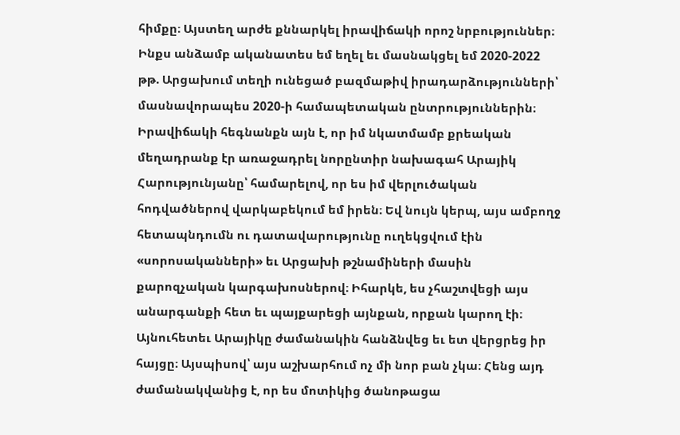հիմքը։ Այստեղ արժե քննարկել իրավիճակի որոշ նրբություններ։
Ինքս անձամբ ականատես եմ եղել եւ մասնակցել եմ 2020-2022 թթ. Արցախում տեղի ունեցած բազմաթիվ իրադարձությունների՝ մասնավորապես 2020-ի համապետական ընտրություններին։ Իրավիճակի հեգնանքն այն է, որ իմ նկատմամբ քրեական մեղադրանք էր առաջադրել նորընտիր նախագահ Արայիկ Հարությունյանը՝ համարելով, որ ես իմ վերլուծական հոդվածներով վարկաբեկում եմ իրեն։ Եվ նույն կերպ, այս ամբողջ հետապնդումն ու դատավարությունը ուղեկցվում էին «սորոսականների» եւ Արցախի թշնամիների մասին քարոզչական կարգախոսներով։ Իհարկե, ես չհաշտվեցի այս անարգանքի հետ եւ պայքարեցի այնքան, որքան կարող էի։ Այնուհետեւ Արայիկը ժամանակին հանձնվեց եւ ետ վերցրեց իր հայցը։ Այսպիսով՝ այս աշխարհում ոչ մի նոր բան չկա։ Հենց այդ ժամանակվանից է, որ ես մոտիկից ծանոթացա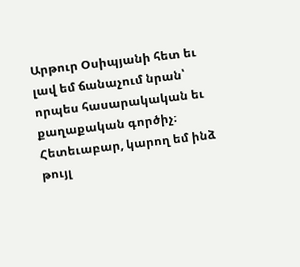Արթուր Օսիպյանի հետ եւ լավ եմ ճանաչում նրան՝ որպես հասարակական եւ քաղաքական գործիչ։
Հետեւաբար, կարող եմ ինձ թույլ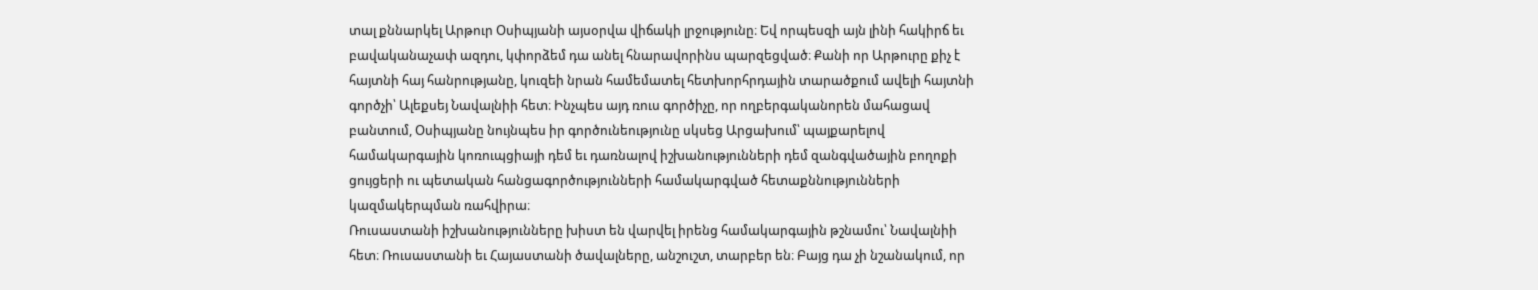տալ քննարկել Արթուր Օսիպյանի այսօրվա վիճակի լրջությունը։ Եվ որպեսզի այն լինի հակիրճ եւ բավականաչափ ազդու, կփորձեմ դա անել հնարավորինս պարզեցված։ Քանի որ Արթուրը քիչ է հայտնի հայ հանրությանը, կուզեի նրան համեմատել հետխորհրդային տարածքում ավելի հայտնի գործչի՝ Ալեքսեյ Նավալնիի հետ։ Ինչպես այդ ռուս գործիչը, որ ողբերգականորեն մահացավ բանտում, Օսիպյանը նույնպես իր գործունեությունը սկսեց Արցախում՝ պայքարելով համակարգային կոռուպցիայի դեմ եւ դառնալով իշխանությունների դեմ զանգվածային բողոքի ցույցերի ու պետական հանցագործությունների համակարգված հետաքննությունների կազմակերպման ռահվիրա։
Ռուսաստանի իշխանությունները խիստ են վարվել իրենց համակարգային թշնամու՝ Նավալնիի հետ։ Ռուսաստանի եւ Հայաստանի ծավալները, անշուշտ, տարբեր են։ Բայց դա չի նշանակում, որ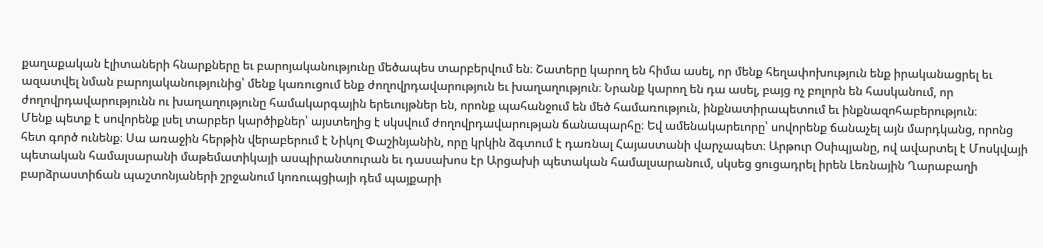քաղաքական էլիտաների հնարքները եւ բարոյականությունը մեծապես տարբերվում են։ Շատերը կարող են հիմա ասել, որ մենք հեղափոխություն ենք իրականացրել եւ ազատվել նման բարոյականությունից՝ մենք կառուցում ենք ժողովրդավարություն եւ խաղաղություն։ Նրանք կարող են դա ասել, բայց ոչ բոլորն են հասկանում, որ ժողովրդավարությունն ու խաղաղությունը համակարգային երեւույթներ են, որոնք պահանջում են մեծ համառություն, ինքնատիրապետում եւ ինքնազոհաբերություն։
Մենք պետք է սովորենք լսել տարբեր կարծիքներ՝ այստեղից է սկսվում ժողովրդավարության ճանապարհը։ Եվ ամենակարեւորը՝ սովորենք ճանաչել այն մարդկանց, որոնց հետ գործ ունենք։ Սա առաջին հերթին վերաբերում է Նիկոլ Փաշինյանին, որը կրկին ձգտում է դառնալ Հայաստանի վարչապետ։ Արթուր Օսիպյանը, ով ավարտել է Մոսկվայի պետական համալսարանի մաթեմատիկայի ասպիրանտուրան եւ դասախոս էր Արցախի պետական համալսարանում, սկսեց ցուցադրել իրեն Լեռնային Ղարաբաղի բարձրաստիճան պաշտոնյաների շրջանում կոռուպցիայի դեմ պայքարի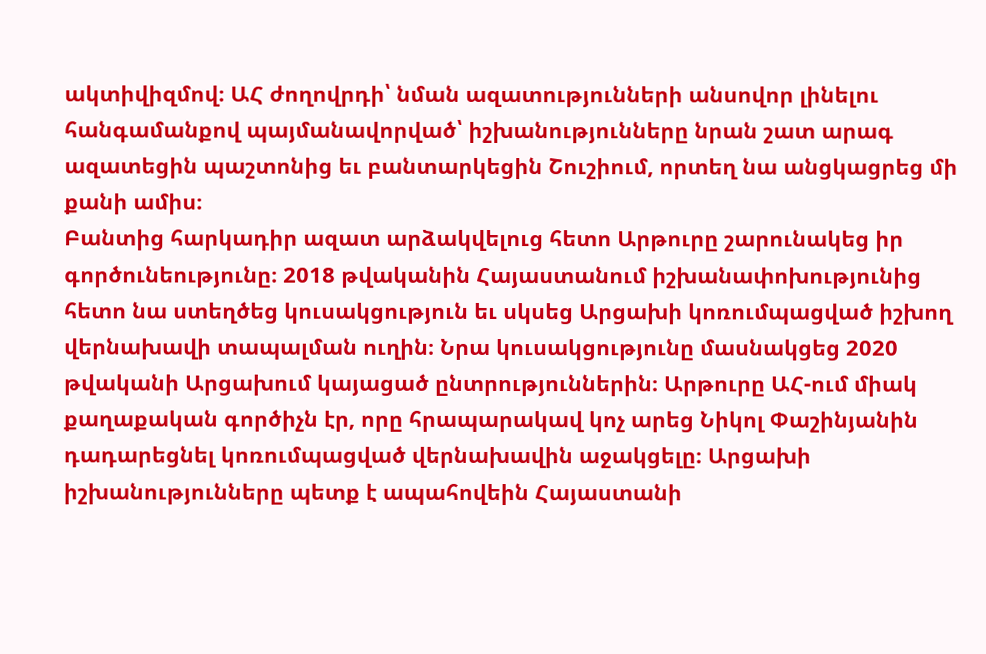ակտիվիզմով։ ԱՀ ժողովրդի՝ նման ազատությունների անսովոր լինելու հանգամանքով պայմանավորված՝ իշխանությունները նրան շատ արագ ազատեցին պաշտոնից եւ բանտարկեցին Շուշիում, որտեղ նա անցկացրեց մի քանի ամիս։
Բանտից հարկադիր ազատ արձակվելուց հետո Արթուրը շարունակեց իր գործունեությունը։ 2018 թվականին Հայաստանում իշխանափոխությունից հետո նա ստեղծեց կուսակցություն եւ սկսեց Արցախի կոռումպացված իշխող վերնախավի տապալման ուղին։ Նրա կուսակցությունը մասնակցեց 2020 թվականի Արցախում կայացած ընտրություններին։ Արթուրը ԱՀ-ում միակ քաղաքական գործիչն էր, որը հրապարակավ կոչ արեց Նիկոլ Փաշինյանին դադարեցնել կոռումպացված վերնախավին աջակցելը։ Արցախի իշխանությունները պետք է ապահովեին Հայաստանի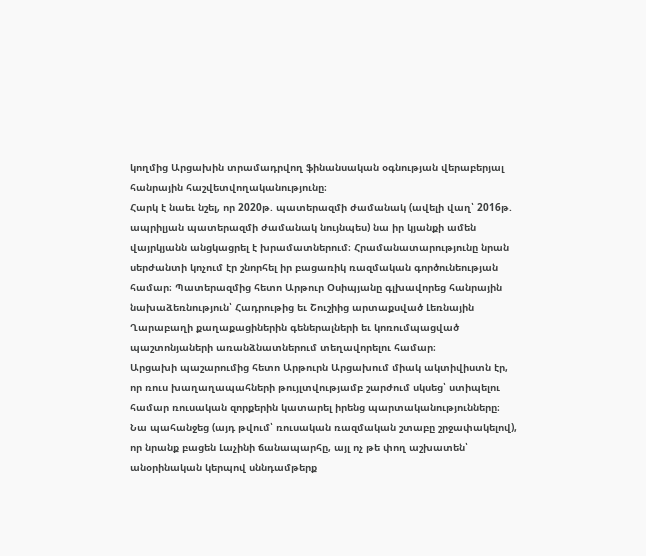կողմից Արցախին տրամադրվող ֆինանսական օգնության վերաբերյալ հանրային հաշվետվողականությունը։
Հարկ է նաեւ նշել, որ 2020թ. պատերազմի ժամանակ (ավելի վաղ՝ 2016թ. ապրիլյան պատերազմի ժամանակ նույնպես) նա իր կյանքի ամեն վայրկյանն անցկացրել է խրամատներում։ Հրամանատարությունը նրան սերժանտի կոչում էր շնորհել իր բացառիկ ռազմական գործունեության համար։ Պատերազմից հետո Արթուր Օսիպյանը գլխավորեց հանրային նախաձեռնություն՝ Հադրութից եւ Շուշիից արտաքսված Լեռնային Ղարաբաղի քաղաքացիներին գեներալների եւ կոռումպացված պաշտոնյաների առանձնատներում տեղավորելու համար։
Արցախի պաշարումից հետո Արթուրն Արցախում միակ ակտիվիստն էր, որ ռուս խաղաղապահների թույլտվությամբ շարժում սկսեց՝ ստիպելու համար ռուսական զորքերին կատարել իրենց պարտականությունները։ Նա պահանջեց (այդ թվում՝ ռուսական ռազմական շտաբը շրջափակելով), որ նրանք բացեն Լաչինի ճանապարհը, այլ ոչ թե փող աշխատեն՝ անօրինական կերպով սննդամթերք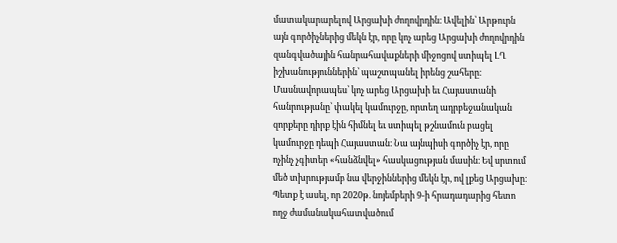մատակարարելով Արցախի ժողովրդին։ Ավելին՝ Արթուրն այն գործիչներից մեկն էր, որը կոչ արեց Արցախի ժողովրդին զանգվածային հանրահավաքների միջոցով ստիպել ԼՂ իշխանություններին՝ պաշտպանել իրենց շահերը։ Մասնավորապես՝ կոչ արեց Արցախի եւ Հայաստանի հանրությանը՝ փակել կամուրջը, որտեղ ադրբեջանական զորքերը դիրք էին հիմնել եւ ստիպել թշնամուն բացել կամուրջը դեպի Հայաստան։ Նա այնպիսի գործիչ էր, որը ոչինչ չգիտեր «հանձնվել» հասկացության մասին։ Եվ սրտում մեծ տխրությամբ նա վերջիններից մեկն էր, ով լքեց Արցախը։
Պետք է ասել, որ 2020թ. նոյեմբերի 9-ի հրադադարից հետո ողջ ժամանակահատվածում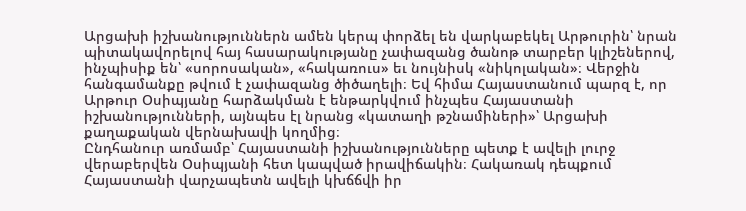Արցախի իշխանություններն ամեն կերպ փորձել են վարկաբեկել Արթուրին՝ նրան պիտակավորելով հայ հասարակությանը չափազանց ծանոթ տարբեր կլիշեներով, ինչպիսիք են՝ «սորոսական», «հակառուս» եւ նույնիսկ «նիկոլական»։ Վերջին հանգամանքը թվում է չափազանց ծիծաղելի։ Եվ հիմա Հայաստանում պարզ է, որ Արթուր Օսիպյանը հարձակման է ենթարկվում ինչպես Հայաստանի իշխանությունների, այնպես էլ նրանց «կատաղի թշնամիների»՝ Արցախի քաղաքական վերնախավի կողմից։
Ընդհանուր առմամբ՝ Հայաստանի իշխանությունները պետք է ավելի լուրջ վերաբերվեն Օսիպյանի հետ կապված իրավիճակին։ Հակառակ դեպքում Հայաստանի վարչապետն ավելի կխճճվի իր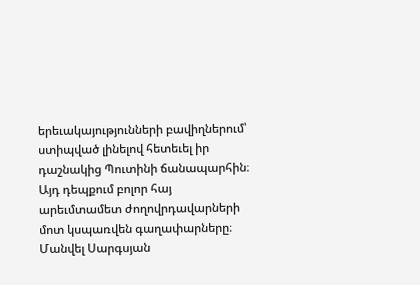երեւակայությունների բավիղներում՝ ստիպված լինելով հետեւել իր դաշնակից Պուտինի ճանապարհին։ Այդ դեպքում բոլոր հայ արեւմտամետ ժողովրդավարների մոտ կսպառվեն գաղափարները։
Մանվել Սարգսյան